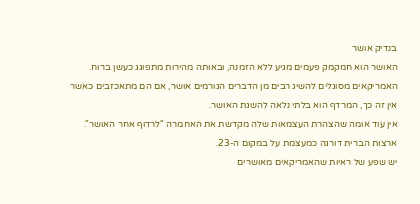בנדיק אושר
האושר הוא חמקמק פעמים מגיע ללא הזמנה, ובאותה מהירות מתפוגג כעשן ברוח.
האמריקאים מסוגלים להשיג רבים מן הדברים הגורמים אושר, אם הם מתאכזבים כאשר
אין זה כך, המרדף הוא בלתי נלאה להשגת האושר.
אין עוד אומה שהצהרת העצמאות שלה מקדשת את האחמרה "לרדוף אחר האושר".
ארצות הברית דורגה כמעצמת על במקום ה-23.
יש שפע של ראיות שהאמריקאים מאושרים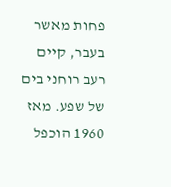פחות מאשר בעבר, קיים רעב רוחני בים
של שפע. מאז 1960 הוכפל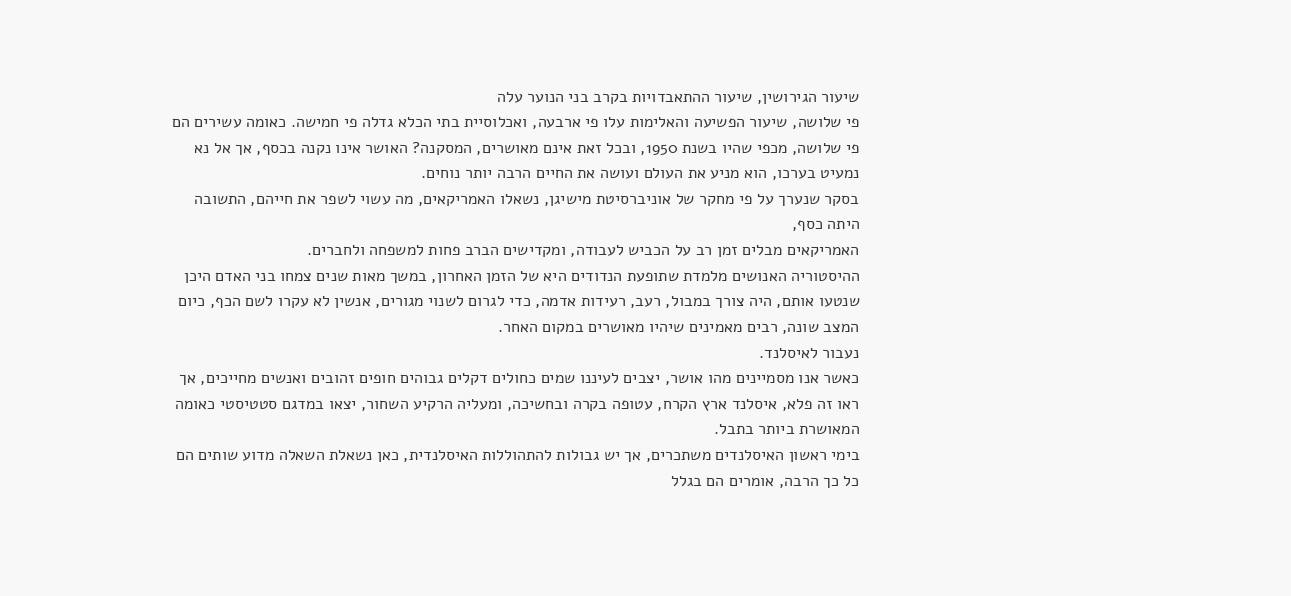שיעור הגירושין, שיעור ההתאבדויות בקרב בני הנוער עלה
פי שלושה, שיעור הפשיעה והאלימות עלו פי ארבעה, ואכלוסיית בתי הכלא גדלה פי חמישה. כאומה עשירים הם פי שלושה, מכפי שהיו בשנת 1950, ובכל זאת אינם מאושרים, המסקנה? האושר אינו נקנה בכסף, אך אל נא נמעיט בערכו, הוא מניע את העולם ועושה את החיים הרבה יותר נוחים.
בסקר שנערך על פי מחקר של אוניברסיטת מישיגן, נשאלו האמריקאים, מה עשוי לשפר את חייהם, התשובה היתה כסף,
האמריקאים מבלים זמן רב על הכביש לעבודה, ומקדישים הברב פחות למשפחה ולחברים.
ההיסטוריה האנושים מלמדת שתופעת הנדודים היא של הזמן האחרון, במשך מאות שנים צמחו בני האדם היכן שנטעו אותם, היה צורך במבול, רעב, רעידות אדמה, כדי לגרום לשנוי מגורים, אנשין לא עקרו לשם הכף, כיום המצב שונה, רבים מאמינים שיהיו מאושרים במקום האחר.
נעבור לאיסלנד.
כאשר אנו מסמיינים מהו אושר, יצבים לעיננו שמים כחולים דקלים גבוהים חופים זהובים ואנשים מחייכים, אך ראו זה פלא, איסלנד ארץ הקרח, עטופה בקרה ובחשיכה, ומעליה הרקיע השחור, יצאו במדגם סטטיסטי כאומה המאושרת ביותר בתבל.
בימי ראשון האיסלנדים משתכרים, אך יש גבולות להתהוללות האיסלנדית, כאן נשאלת השאלה מדוע שותים הם כל כך הרבה, אומרים הם בגלל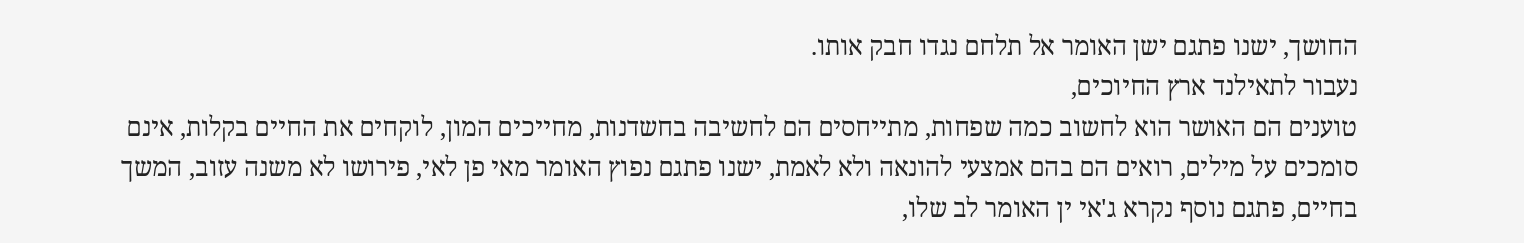החושך, ישנו פתגם ישן האומר אל תלחם נגדו חבק אותו.
נעבור לתאילנד ארץ החיוכים,
טוענים הם האושר הוא לחשוב כמה שפחות, מתייחסים הם לחשיבה בחשדנות, מחייכים המון, לוקחים את החיים בקלות, אינם סומכים על מילים, רואים הם בהם אמצעי להונאה ולא לאמת, ישנו פתגם נפוץ האומר מאי פן לאי, פירושו לא משנה עזוב, המשך בחיים, פתגם נוסף נקרא ג'אי ין האומר לב שלו,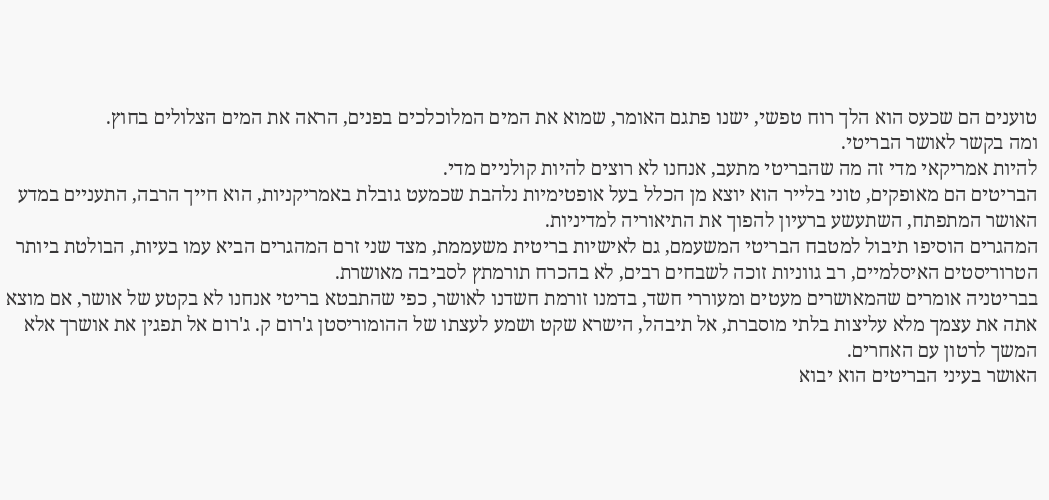טוענים הם שכעס הוא הלך רוח טפשי, ישנו פתגם האומר, שמוא את המים המלוכלכים בפנים, הראה את המים הצלולים בחוץ.
ומה בקשר לאושר הבריטי.
להיות אמריקאי מדי זה מה שהבריטי מתעב, אנחנו לא רוצים להיות קולניים מדי.
הבריטים הם מאופקים, טוני בלייר הוא יוצא מן הכלל בעל אופטימיות נלהבת שכמעט גובלת באמריקניות, הוא חייך הרבה, התעניים במדע האושר המתפתח, השתעשע ברעיון להפוך את התיאוריה למדיניות.
המהגרים הוסיפו תיבול למטבח הבריטי המשעמם, גם לאישיות בריטית משעממת, מצד שני זרם המהגרים הביא עמו בעיות, הבולטת ביותר הטרוריסטים האיסלמיים, רב גווניות זוכה לשבחים רבים, לא בהכרח תורמתץ לסביבה מאושרת.
בבריטניה אומרים שהמאושרים מעטים ומעוררי חשד, בדמנו זורמת חשדנו לאושר, כפי שהתבטא בריטי אנחנו לא בקטע של אושר, אם מוצא אתה את עצמך מלא עליצות בלתי מוסברת, אל תיבהל, הישרא שקט ושמע לעצתו של ההומוריסטן ג'רום ק. ג'רום אל תפגין את אושרך אלא המשך לרטון עם האחרים.
האושר בעיני הבריטים הוא יבוא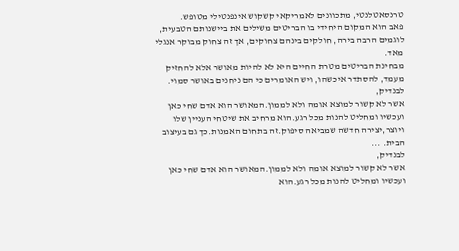טרנסאטלנטי, מתכוונים לאמריקאי קשקוש אינפנטילי מטופש.
פאב הוא המקום היחידי בו הבריטים משילים את ביישנותם הטבעית, לוגמים הרבה בירה, חולקים בינהם צחוקים, אך זה צחוק מבוקר אנגלי מאד.
מבחינת הבריטים מטרת החיים היא לא להיות מאושר אלא להחזיק מעמד, להסתדר איכשהו, ויש האומרים כי הם ניחנים באושר סמוי.
לבנדיק,
אשר לא קשור למוצא אומה ולא לממון.המאושר הוא אדם שחי כאן ועכשיו ומחליט להנות מכל רגע.הוא מרחיב את שיטחי העניין שלו ויוצר,יצירה חדשה שמביאה סיפוק.זה בתחום האמנות.כך גם בעיצוב הבית. ...
לבנדיק,
אשר לא קשור למוצא אומה ולא לממון.המאושר הוא אדם שחי כאן ועכשיו ומחליט להנות מכל רגע.הוא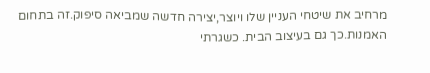מרחיב את שיטחי העניין שלו ויוצר,יצירה חדשה שמביאה סיפוק.זה בתחום האמנות.כך גם בעיצוב הבית. כשגרתי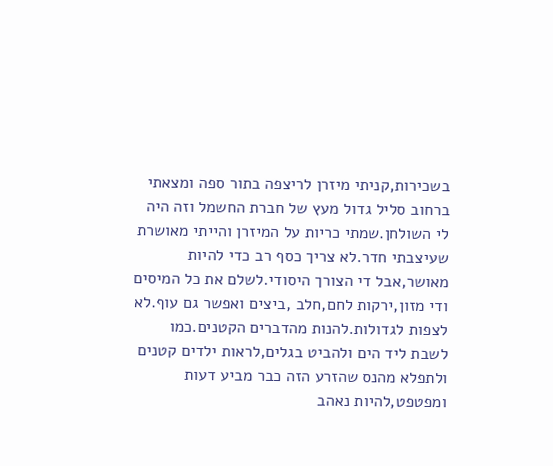בשכירות,קניתי מיזרן לריצפה בתור ספה ומצאתי ברחוב סליל גדול מעץ של חברת החשמל וזה היה לי השולחן.שמתי כריות על המיזרן והייתי מאושרת שעיצבתי חדר.לא צריך כסף רב כדי להיות מאושר,אבל די הצורך היסודי.לשלם את כל המיסים ודי מזון,ירקות לחם,חלב ,ביצים ואפשר גם עוף.לא לצפות לגדולות.להנות מהדברים הקטנים.כמו לשבת ליד הים ולהביט בגלים,לראות ילדים קטנים ולתפלא מהנס שהזרע הזה כבר מביע דעות ומפטפט,להיות נאהב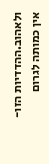ולאהוב.ההדדיות הזו-אין כמותה לגרום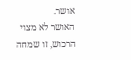אושר.
האושר לא מצוי הרכוש, זו שמחה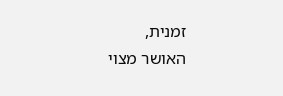זמנית,
האושר מצוי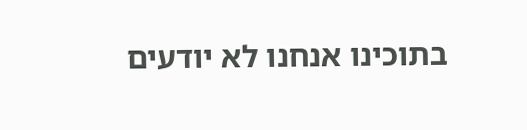בתוכינו אנחנו לא יודעים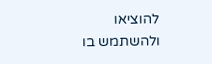להוציאו ולהשתמש בו